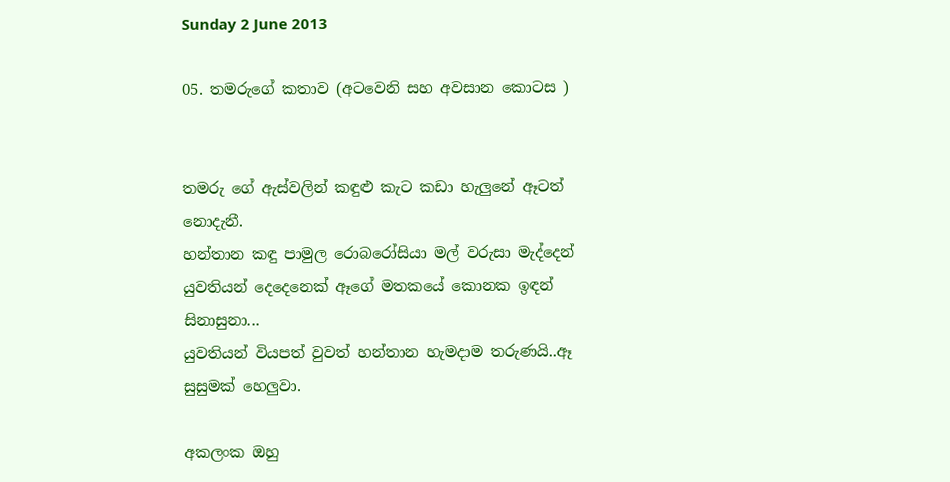Sunday 2 June 2013

05. තමරුගේ කතාව (අටවෙනි සහ අවසාන කොටස )


තමරු ගේ ඇස්වලින් කඳුළු කැට කඩා හැලුනේ ඈටත් නොදැනී.
හන්තාන කඳු පාමුල රොබරෝසියා මල් වරුසා මැද්දෙන් යුවතියන් දෙදෙනෙක් ඈගේ මතකයේ කොනක ඉඳන් සිනාසුනා...
යුවතියන් වියපත් වුවත් හන්තාන හැමදාම තරුණයි..ඈ සුසුමක් හෙලුවා.

අකලංක ඔහු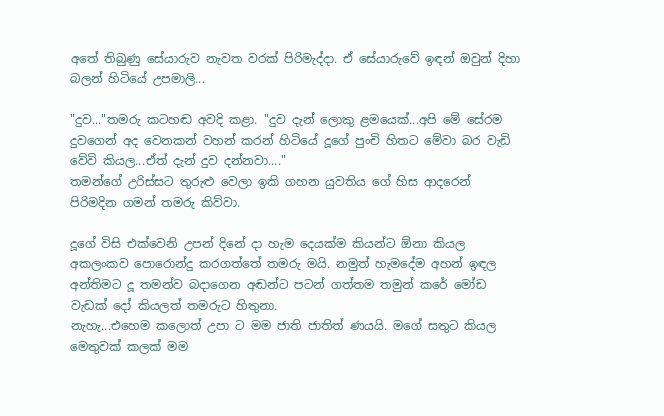අතේ තිබුණු සේයාරුව නැවත වරක් පිරිමැද්දා. ඒ සේයාරුවේ ඉඳන් ඔවුන් දිහා බලන් හිටියේ උපමාලි...

"දුව..."තමරු කටහඬ අවදි කළා. "දුව දැන් ලොකු ළමයෙක්...අපි මේ සේරම දුවගෙන් අද වෙනකන් වහන් කරන් හිටියේ දූගේ පුංචි හිතට මේවා බර වැඩි වේවි කියල...ඒත් දැන් දුව දන්නවා...."
තමන්ගේ උරිස්සට තුරුළු වෙලා ඉකි ගහන යුවතිය ගේ හිස ආදරෙන් පිරිමදින ගමන් තමරු කිව්වා.

දූගේ විසි එක්වෙනි උපන් දිනේ දා හැම දෙයක්ම කියන්ට ඕනා කියල අකලංකව පොරොන්දු කරගත්තේ තමරු මයි. නමුත් හැමදේම අහන් ඉඳල අන්තිමට දූ තමන්ව බදාගෙන අඬන්ට පටන් ගත්තම තමුන් කරේ මෝඩ වැඩක් දෝ කියලත් තමරුට හිතුනා.
නැහැ...එහෙම කලොත් උපා ට මම ජාති ජාතිත් ණයයි. මගේ සතුට කියල මෙතුවක් කලක් මම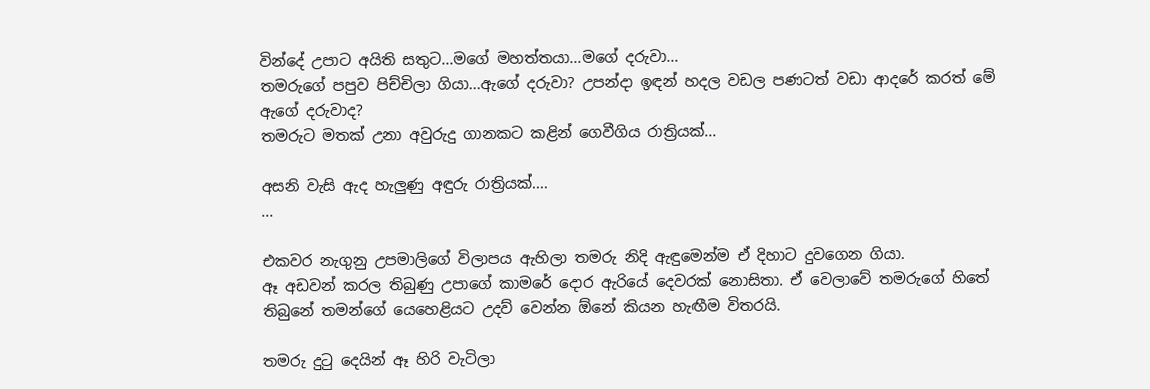වින්දේ උපාට අයිති සතුට...මගේ මහත්තයා...මගේ දරුවා...
තමරුගේ පපුව පිච්චිලා ගියා...ඇගේ දරුවා? උපන්දා ඉඳන් හදල වඩල පණටත් වඩා ආදරේ කරත් මේ ඇගේ දරුවාද?
තමරුට මතක් උනා අවුරුදු ගානකට කළින් ගෙවීගිය රාත්‍රියක්...

අසනි වැසි ඇද හැලුණු අඳුරු රාත්‍රියක්....
...

එකවර නැගුනු උපමාලිගේ විලාපය ඇහිලා තමරු නිදි ඇඳුමෙන්ම ඒ දිහාට දුවගෙන ගියා.
ඈ අඩවන් කරල තිබුණු උපාගේ කාමරේ දොර ඇරියේ දෙවරක් නොසිතා. ඒ වෙලාවේ තමරුගේ හිතේ තිබුනේ තමන්ගේ යෙහෙළියට උදව් වෙන්න ඕනේ කියන හැඟීම විතරයි.

තමරු දුටු දෙයින් ඈ හිරි වැටිලා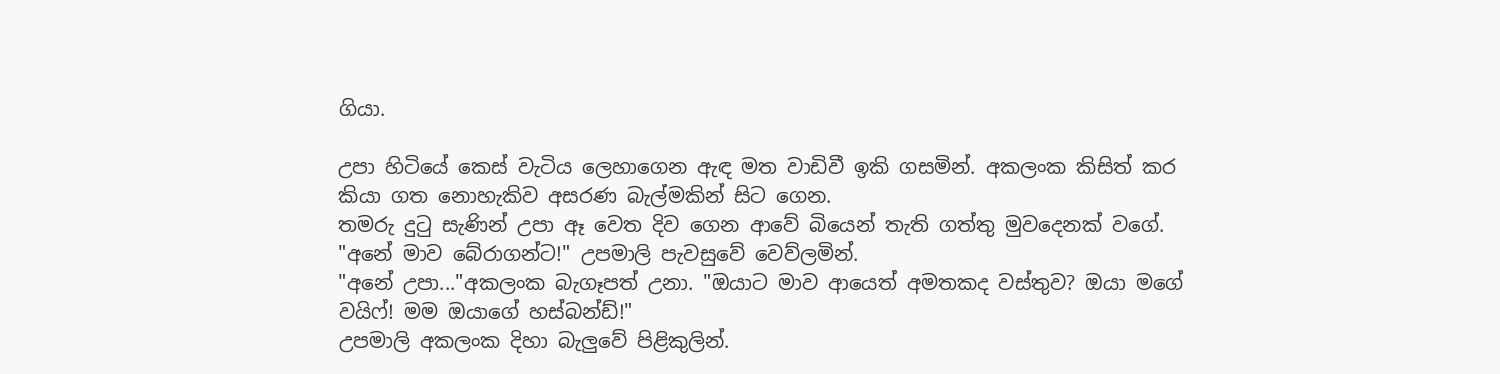ගියා.

උපා හිටියේ කෙස් වැටිය ලෙහාගෙන ඇඳ මත වාඩිවී ඉකි ගසමින්. අකලංක කිසිත් කර කියා ගත නොහැකිව අසරණ බැල්මකින් සිට ගෙන.
තමරු දුටු සැණින් උපා ඈ වෙත දිව ගෙන ආවේ බියෙන් තැති ගත්තු මුවදෙනක් වගේ.
"අනේ මාව බේරාගන්ට!" උපමාලි පැවසුවේ වෙව්ලමින්.
"අනේ උපා..."අකලංක බැගෑපත් උනා. "ඔයාට මාව ආයෙත් අමතකද වස්තුව? ඔයා මගේ වයිෆ්! මම ඔයාගේ හස්බන්ඩ්!"
උපමාලි අකලංක දිහා බැලුවේ පිළිකුලින්.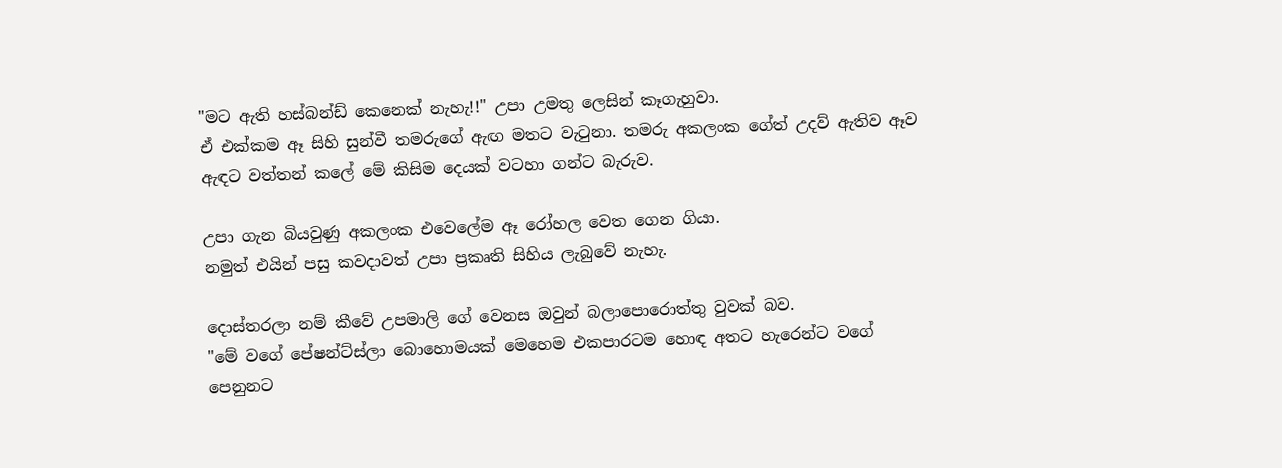"මට ඇති හස්බන්ඩ් කෙනෙක් නැහැ!!" උපා උමතු ලෙසින් කෑගැහුවා.
ඒ එක්කම ඈ සිහි සුන්වී තමරුගේ ඇඟ මතට වැටුනා. තමරු අකලංක ගේත් උදව් ඇතිව ඈව ඇඳට වත්තන් කලේ මේ කිසිම දෙයක් වටහා ගන්ට බැරුව.

උපා ගැන බියවුණු අකලංක එවෙලේම ඈ රෝහල වෙත ගෙන ගියා.
නමුත් එයින් පසු කවදාවත් උපා ප්‍රකෘති සිහිය ලැබුවේ නැහැ.

දොස්තරලා නම් කීවේ උපමාලි ගේ වෙනස ඔවුන් බලාපොරොත්තු වුවක් බව.
"මේ වගේ පේෂන්ට්ස්ලා බොහොමයක් මෙහෙම එකපාරටම හොඳ අතට හැරෙන්ට වගේ පෙනුනට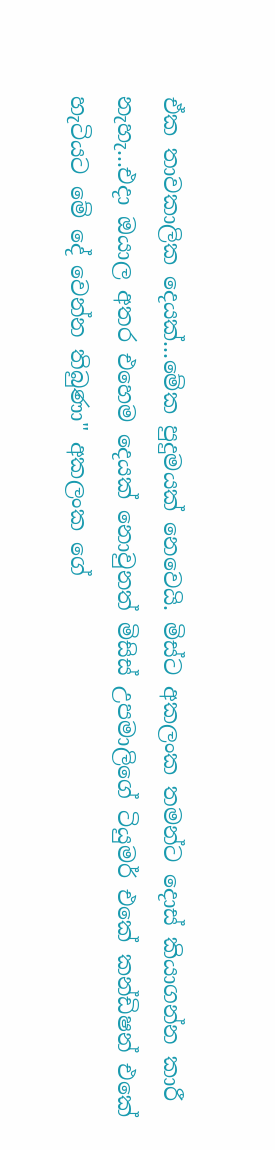ඒක තාවකාලික දෙයක්...මේක පුදුමයක් නෙවෙයි. මිස්ට අකලංක තමන්ට දොස් කියාගන්න කාරී නැහැ...එදා ඔයාල අතර එහෙම දෙයක් නොවුනත් මිසිස් උපමාලිගේ ටියුමර් එකේ කන්ඩිෂන් එකේ හැටියට මේ දේ වෙන්න තිබුණා" අකලංක ගේ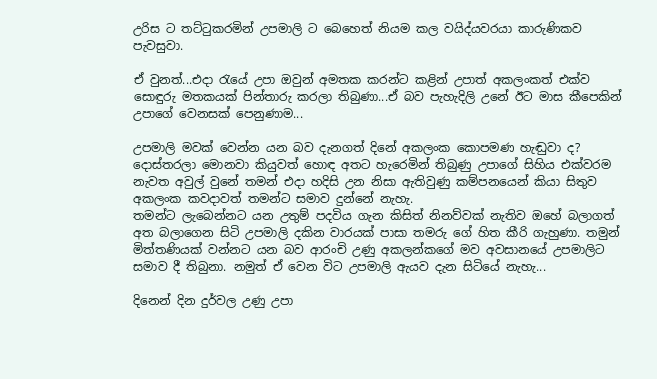උරිස ට තට්ටුකරමින් උපමාලි ට බෙහෙත් නියම කල වයිද්යවරයා කාරුණිකව පැවසුවා.

ඒ වුනත්...එදා රැයේ උපා ඔවුන් අමතක කරන්ට කළින් උපාත් අකලංකත් එක්ව සොඳුරු මතකයක් පින්තාරු කරලා තිබුණා...ඒ බව පැහැදිලි උනේ ඊට මාස කීපෙකින් උපාගේ වෙනසක් පෙනුණාම...

උපමාලි මවක් වෙන්න යන බව දැනගත් දිනේ අකලංක කොපමණ හැඬුවා ද? දොස්තරලා මොනවා කියුවත් හොඳ අතට හැරෙමින් තිබුණු උපාගේ සිහිය එක්වරම නැවත අවුල් වුනේ තමන් එදා හදිසි උන නිසා ඇතිවුණු කම්පනයෙන් කියා සිතුව අකලංක කවදාවත් තමන්ට සමාව දුන්නේ නැහැ.
තමන්ට ලැබෙන්නට යන උතුම් පදවිය ගැන කිසිත් නිනව්වක් නැතිව ඔහේ බලාගත් අත බලාගෙන සිටි උපමාලි දකින වාරයක් පාසා තමරු ගේ හිත කීරි ගැහුණා. තමුන් මිත්තණියක් වන්නට යන බව ආරංචි උණු අකලන්කගේ මව අවසානයේ උපමාලිට සමාව දී තිබුනා. නමුත් ඒ වෙන විට උපමාලි ඇයව දැන සිටියේ නැහැ...

දිනෙන් දින දුර්වල උණු උපා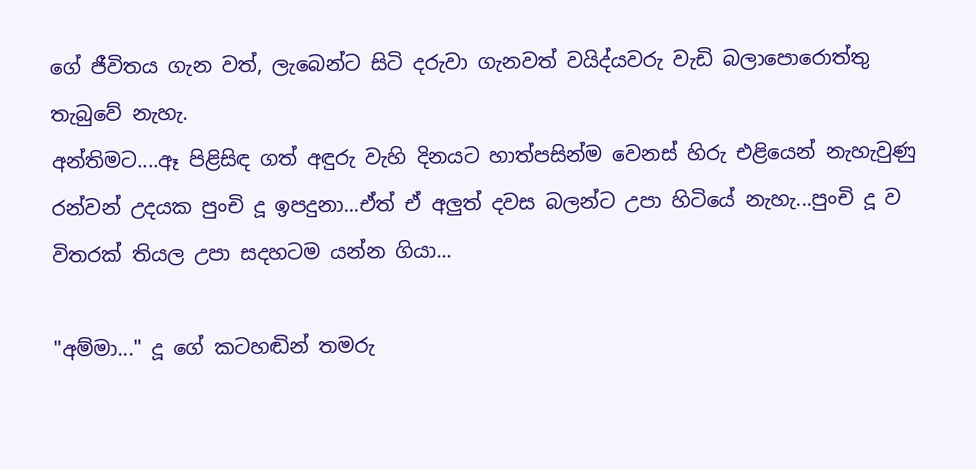ගේ ජීවිතය ගැන වත්, ලැබෙන්ට සිටි දරුවා ගැනවත් වයිද්යවරු වැඩි බලාපොරොත්තු තැබුවේ නැහැ.
අන්තිමට....ඈ පිළිසිඳ ගත් අඳුරු වැහි දිනයට හාත්පසින්ම වෙනස් හිරු එළියෙන් නැහැවුණු රන්වන් උදයක පුංචි දූ ඉපදුනා...ඒත් ඒ අලුත් දවස බලන්ට උපා හිටියේ නැහැ...පුංචි දූ ව විතරක් තියල උපා සදහටම යන්න ගියා...

"අම්මා..." දූ ගේ කටහඬින් තමරු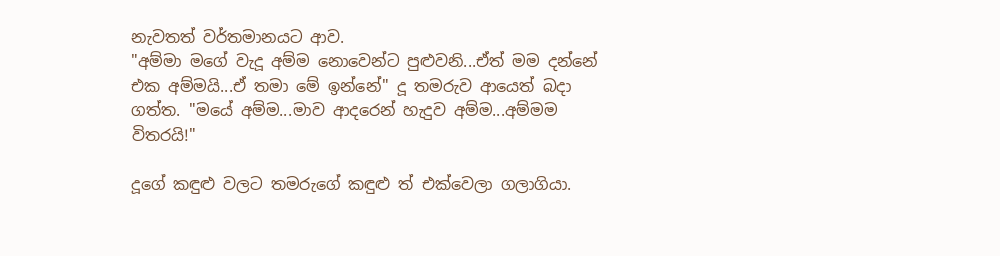නැවතත් වර්තමානයට ආව.
"අම්මා මගේ වැදූ අම්ම නොවෙන්ට පුළුවනි...ඒත් මම දන්නේ එක අම්මයි...ඒ තමා මේ ඉන්නේ" දූ තමරුව ආයෙත් බදා ගත්ත. "මයේ අම්ම...මාව ආදරෙන් හැදුව අම්ම...අම්මම විතරයි!"

දූගේ කඳුළු වලට තමරුගේ කඳුළු ත් එක්වෙලා ගලාගියා.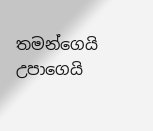තමන්ගෙයි උපාගෙයි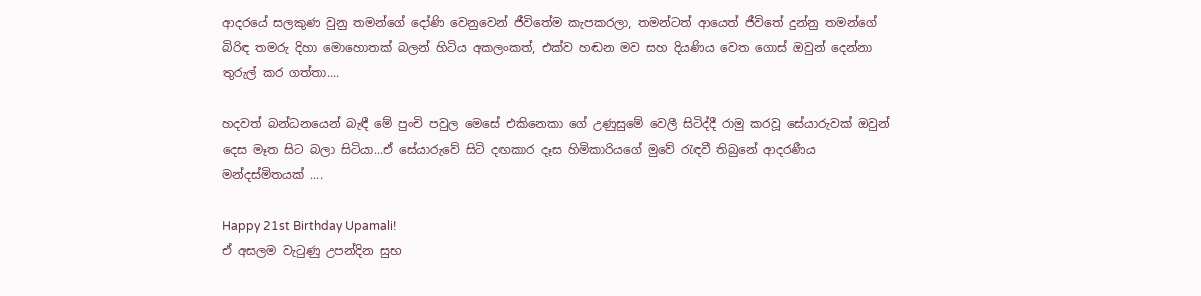ආදරයේ සලකුණ වුනු තමන්ගේ දෝණි වෙනුවෙන් ජීවිතේම කැපකරලා, තමන්ටත් ආයෙත් ජීවිතේ දුන්නු තමන්ගේ බිරිඳ තමරු දිහා මොහොතක් බලන් හිටිය අකලංකත්, එක්ව හඬන මව සහ දියණිය වෙත ගොස් ඔවුන් දෙන්නා තුරුල් කර ගත්තා....

හදවත් බන්ධනයෙන් බැඳී මේ පුංචි පවුල මෙසේ එකිනෙකා ගේ උණුසුමේ වෙලී සිටිද්දී රාමු කරවූ සේයාරුවක් ඔවුන් දෙස මෑත සිට බලා සිටියා...ඒ සේයාරුවේ සිටි දඟකාර දෑස හිමිකාරියගේ මුවේ රැඳවී තිබුනේ ආදරණීය මන්දස්මිතයක් ....

Happy 21st Birthday Upamali!
ඒ අසලම වැටුණු උපන්දින සුභ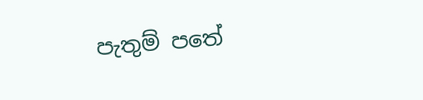පැතුම් පතේ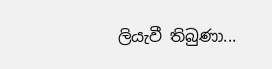ලියැවී තිබුණා...